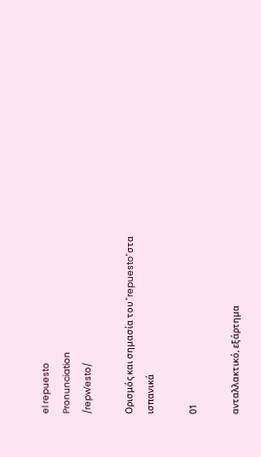el repuesto
Pronunciation
/repwˈesto/

Ορισμός και σημασία του "repuesto"στα ισπανικά

01

ανταλλακτικό, εξάρτημα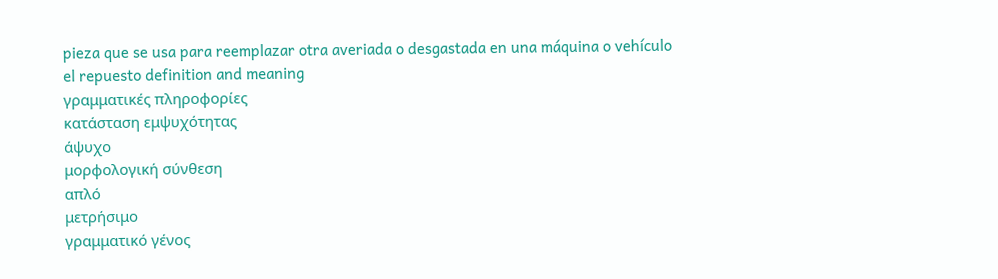pieza que se usa para reemplazar otra averiada o desgastada en una máquina o vehículo
el repuesto definition and meaning
γραμματικές πληροφορίες
κατάσταση εμψυχότητας
άψυχο
μορφολογική σύνθεση
απλό
μετρήσιμο
γραμματικό γένος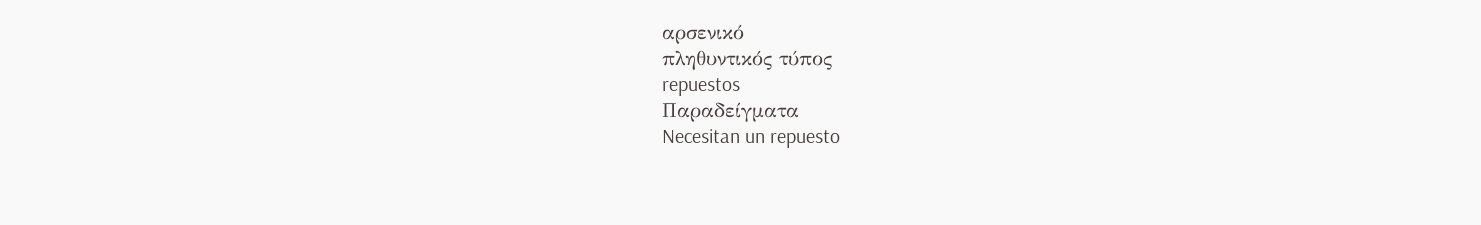αρσενικό
πληθυντικός τύπος
repuestos
Παραδείγματα
Necesitan un repuesto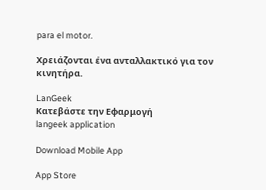para el motor.

Χρειάζονται ένα ανταλλακτικό για τον κινητήρα.

LanGeek
Κατεβάστε την Εφαρμογή
langeek application

Download Mobile App

App Store